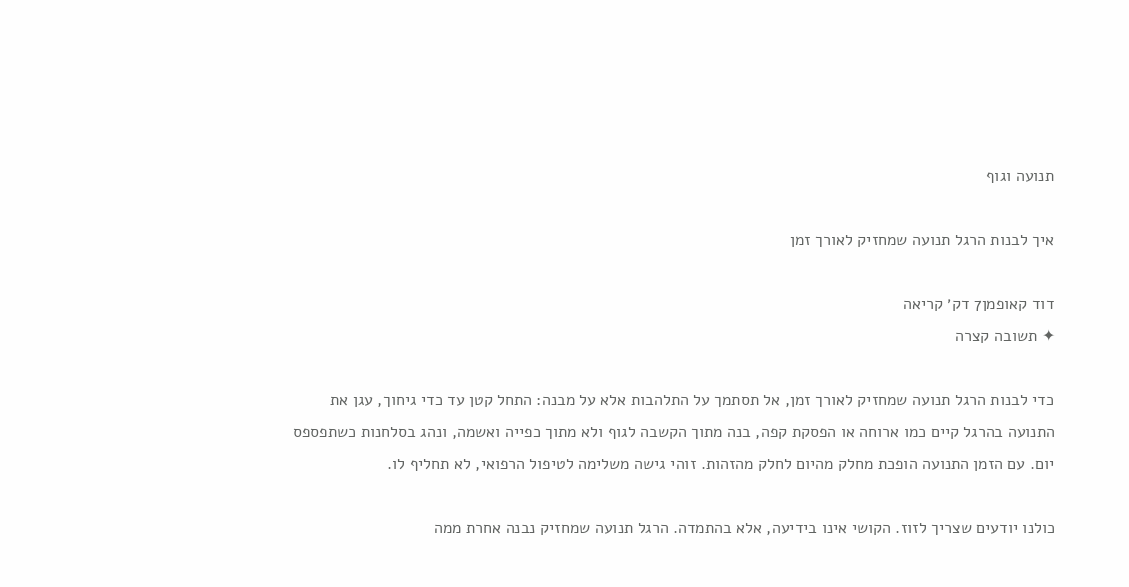תנועה וגוף

איך לבנות הרגל תנועה שמחזיק לאורך זמן

דוד קאופמן7 דק׳ קריאה
✦ תשובה קצרה

כדי לבנות הרגל תנועה שמחזיק לאורך זמן, אל תסתמך על התלהבות אלא על מבנה: התחל קטן עד כדי גיחוך, עגן את התנועה בהרגל קיים כמו ארוחה או הפסקת קפה, בנה מתוך הקשבה לגוף ולא מתוך כפייה ואשמה, ונהג בסלחנות כשתפספס יום. עם הזמן התנועה הופכת מחלק מהיום לחלק מהזהות. זוהי גישה משלימה לטיפול הרפואי, לא תחליף לו.

כולנו יודעים שצריך לזוז. הקושי אינו בידיעה, אלא בהתמדה. הרגל תנועה שמחזיק נבנה אחרת ממה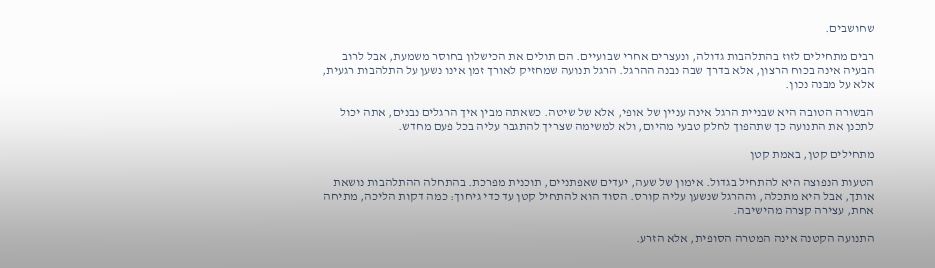שחושבים.

רבים מתחילים לזוז בהתלהבות גדולה, ונעצרים אחרי שבועיים. הם תולים את הכישלון בחוסר משמעת, אבל לרוב הבעיה אינה בכוח הרצון, אלא בדרך שבה נבנה ההרגל. הרגל תנועה שמחזיק לאורך זמן אינו נשען על התלהבות רגעית, אלא על מבנה נכון.

הבשורה הטובה היא שבניית הרגל אינה עניין של אופי, אלא של שיטה. כשאתה מבין איך הרגלים נבנים, אתה יכול לתכנן את התנועה כך שתהפוך לחלק טבעי מהיום, ולא למשימה שצריך להתגבר עליה בכל פעם מחדש.

מתחילים קטן, באמת קטן

הטעות הנפוצה היא להתחיל בגדול. אימון של שעה, יעדים שאפתניים, תוכנית מפרכת. בהתחלה ההתלהבות נושאת אותך, אבל היא מתכלה, וההרגל שנשען עליה קורס. הסוד הוא להתחיל קטן עד כדי גיחוך: כמה דקות הליכה, מתיחה אחת, עצירה קצרה מהישיבה.

התנועה הקטנה אינה המטרה הסופית, אלא הזרע.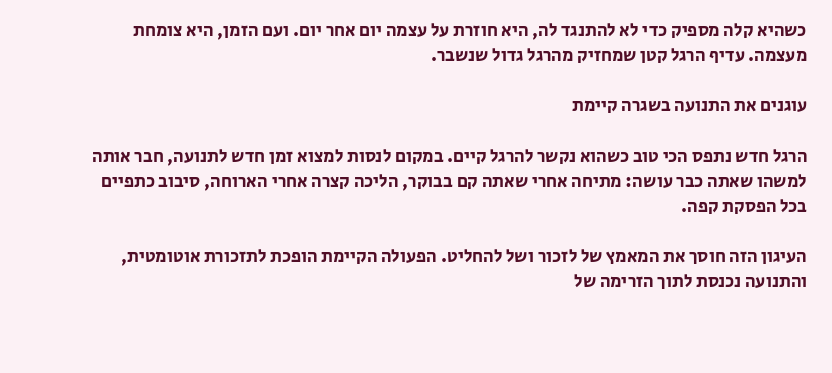כשהיא קלה מספיק כדי לא להתנגד לה, היא חוזרת על עצמה יום אחר יום. ועם הזמן, היא צומחת מעצמה. עדיף הרגל קטן שמחזיק מהרגל גדול שנשבר.

עוגנים את התנועה בשגרה קיימת

הרגל חדש נתפס הכי טוב כשהוא נקשר להרגל קיים. במקום לנסות למצוא זמן חדש לתנועה, חבר אותה למשהו שאתה כבר עושה: מתיחה אחרי שאתה קם בבוקר, הליכה קצרה אחרי הארוחה, סיבוב כתפיים בכל הפסקת קפה.

העיגון הזה חוסך את המאמץ של לזכור ושל להחליט. הפעולה הקיימת הופכת לתזכורת אוטומטית, והתנועה נכנסת לתוך הזרימה של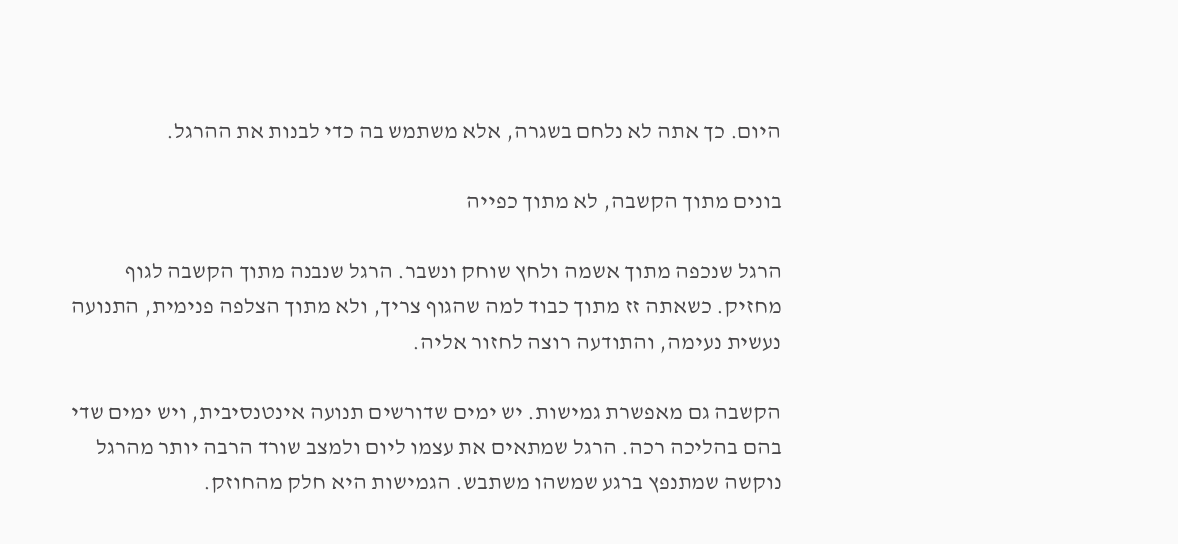היום. כך אתה לא נלחם בשגרה, אלא משתמש בה כדי לבנות את ההרגל.

בונים מתוך הקשבה, לא מתוך כפייה

הרגל שנכפה מתוך אשמה ולחץ שוחק ונשבר. הרגל שנבנה מתוך הקשבה לגוף מחזיק. כשאתה זז מתוך כבוד למה שהגוף צריך, ולא מתוך הצלפה פנימית, התנועה נעשית נעימה, והתודעה רוצה לחזור אליה.

הקשבה גם מאפשרת גמישות. יש ימים שדורשים תנועה אינטנסיבית, ויש ימים שדי בהם בהליכה רכה. הרגל שמתאים את עצמו ליום ולמצב שורד הרבה יותר מהרגל נוקשה שמתנפץ ברגע שמשהו משתבש. הגמישות היא חלק מהחוזק.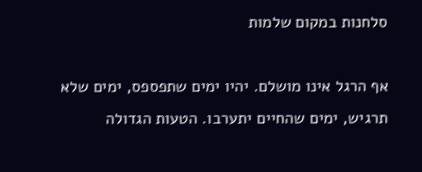סלחנות במקום שלמות

אף הרגל אינו מושלם. יהיו ימים שתפספס, ימים שלא תרגיש, ימים שהחיים יתערבו. הטעות הגדולה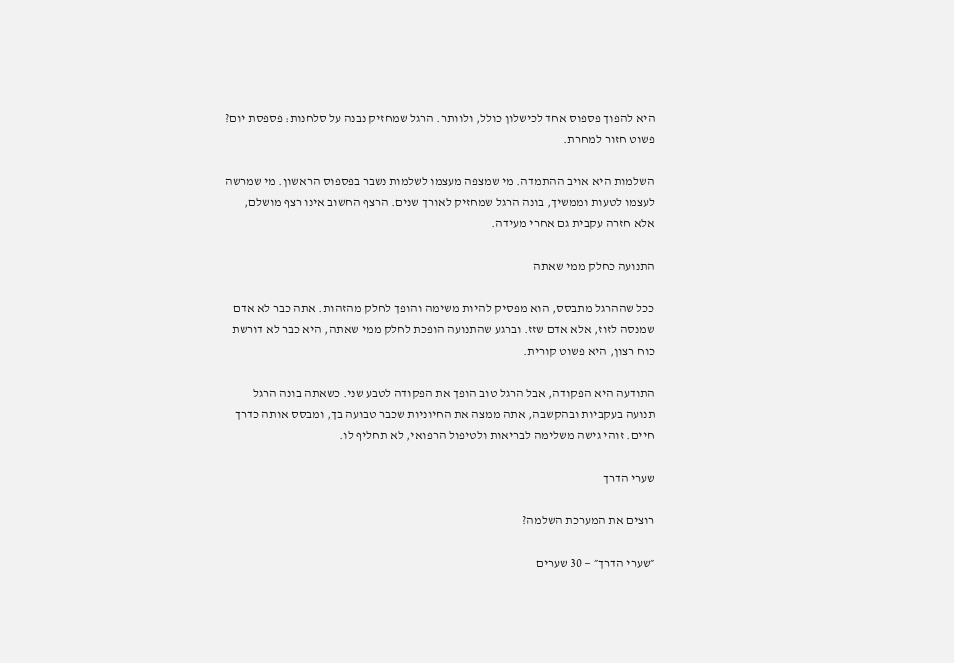היא להפוך פספוס אחד לכישלון כולל, ולוותר. הרגל שמחזיק נבנה על סלחנות: פספסת יום? פשוט חזור למחרת.

השלמות היא אויב ההתמדה. מי שמצפה מעצמו לשלמות נשבר בפספוס הראשון. מי שמרשה לעצמו לטעות וממשיך, בונה הרגל שמחזיק לאורך שנים. הרצף החשוב אינו רצף מושלם, אלא חזרה עקבית גם אחרי מעידה.

התנועה כחלק ממי שאתה

ככל שההרגל מתבסס, הוא מפסיק להיות משימה והופך לחלק מהזהות. אתה כבר לא אדם שמנסה לזוז, אלא אדם שזז. וברגע שהתנועה הופכת לחלק ממי שאתה, היא כבר לא דורשת כוח רצון, היא פשוט קורית.

התודעה היא הפקודה, אבל הרגל טוב הופך את הפקודה לטבע שני. כשאתה בונה הרגל תנועה בעקביות ובהקשבה, אתה ממצה את החיוניות שכבר טבועה בך, ומבסס אותה כדרך חיים. זוהי גישה משלימה לבריאות ולטיפול הרפואי, לא תחליף לו.

שערי הדרך

רוצים את המערכת השלמה?

״שערי הדרך״ — 30 שערים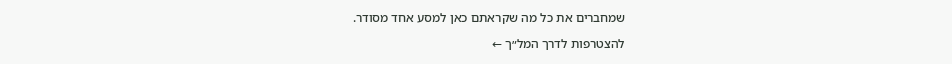שמחברים את כל מה שקראתם כאן למסע אחד מסודר.

להצטרפות לדרך המל״ך ←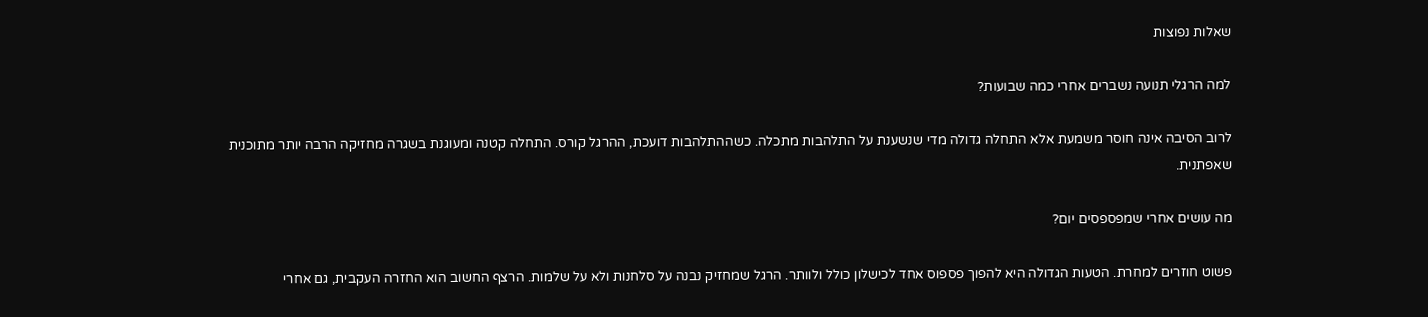שאלות נפוצות

למה הרגלי תנועה נשברים אחרי כמה שבועות?

לרוב הסיבה אינה חוסר משמעת אלא התחלה גדולה מדי שנשענת על התלהבות מתכלה. כשההתלהבות דועכת, ההרגל קורס. התחלה קטנה ומעוגנת בשגרה מחזיקה הרבה יותר מתוכנית שאפתנית.

מה עושים אחרי שמפספסים יום?

פשוט חוזרים למחרת. הטעות הגדולה היא להפוך פספוס אחד לכישלון כולל ולוותר. הרגל שמחזיק נבנה על סלחנות ולא על שלמות. הרצף החשוב הוא החזרה העקבית, גם אחרי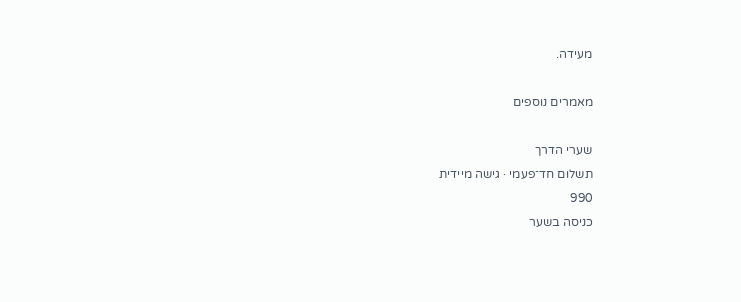מעידה.

מאמרים נוספים

שערי הדרך
תשלום חד־פעמי · גישה מיידית
990
כניסה בשער